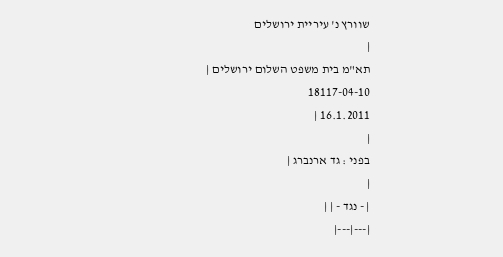שוורץ נ' עיריית ירושלים
|
תא"מ בית משפט השלום ירושלים |
18117-04-10
16.1.2011 |
|
בפני : גד ארנברג |
|
| - נגד - | |
|---|---|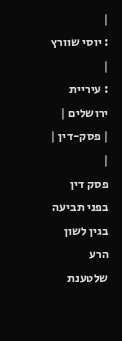|
: יוסי שוורץ |
: עיריית ירושלים |
| פסק-דין | |
פסק דין
בפני תביעה בגין לשון הרע שלטענת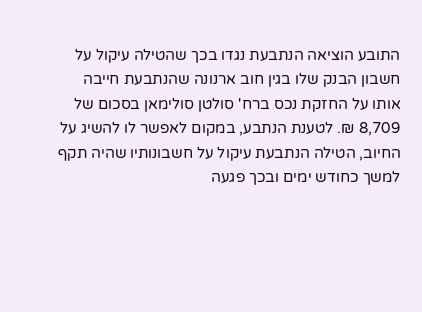התובע הוציאה הנתבעת נגדו בכך שהטילה עיקול על חשבון הבנק שלו בגין חוב ארנונה שהנתבעת חייבה אותו על החזקת נכס ברח' סולטן סולימאן בסכום של 8,709 ₪. לטענת הנתבע, במקום לאפשר לו להשיג על החיוב, הטילה הנתבעת עיקול על חשבונותיו שהיה תקף למשך כחודש ימים ובכך פגעה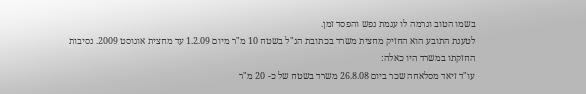בשמו הטוב וגרמה לו עגמת נפש והפסד זמן.
לטענת התובע הוא החזיק מחצית משרד בכתובת הנ"ל בשטח 10 מ"ר מיום 1.2.09 עד מחצית אוגוסט 2009. נסיבות החזקתו במשרד היו כאלה:
עו"ד זיאד מסלאחה שכר ביום 26.8.08 משרד בשטח של כ- 20 מ"ר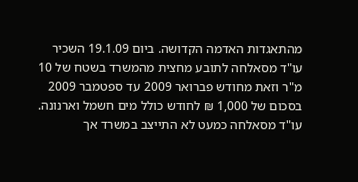מהתאגדות האדמה הקדושה. ביום 19.1.09 השכיר עו"ד מסאלחה לתובע מחצית מהמשרד בשטח של 10 מ"ר וזאת מחודש פברואר 2009 עד ספטמבר 2009 בסכום של 1,000 ₪ לחודש כולל מים חשמל וארנונה. עו"ד מסאלחה כמעט לא התייצב במשרד אך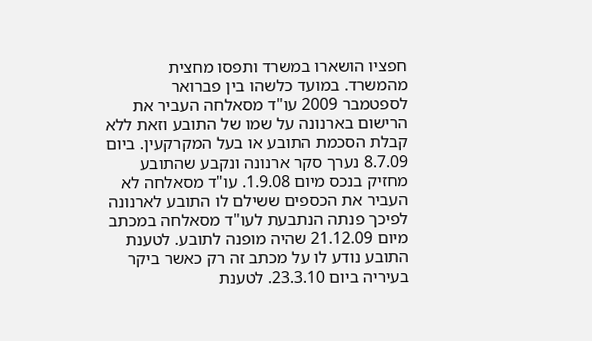חפציו הושארו במשרד ותפסו מחצית מהמשרד. במועד כלשהו בין פברואר לספטמבר 2009 עו"ד מסאלחה העביר את הרישום בארנונה על שמו של התובע וזאת ללא קבלת הסכמת התובע או בעל המקרקעין. ביום 8.7.09 נערך סקר ארנונה ונקבע שהתובע מחזיק בנכס מיום 1.9.08. עו"ד מסאלחה לא העביר את הכספים ששילם לו התובע לארנונה לפיכך פנתה הנתבעת לעו"ד מסאלחה במכתב מיום 21.12.09 שהיה מופנה לתובע. לטענת התובע נודע לו על מכתב זה רק כאשר ביקר בעיריה ביום 23.3.10. לטענת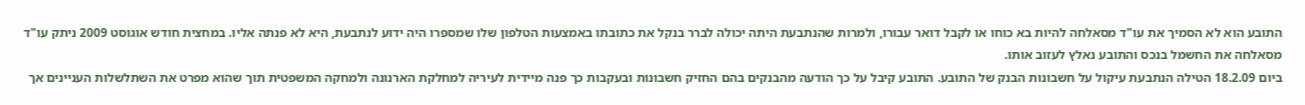התובע הוא לא הסמיך את עו"ד מסאלחה להיות בא כוחו או לקבל דואר עבורו, ולמרות שהנתבעת היתה יכולה לברר בנקל את כתובתו באמצעות הטלפון שלו שמספרו היה ידוע לנתבעת, היא לא פנתה אליו. במחצית חודש אוגוסט 2009 ניתק עו"ד מסאלחה את החשמל בנכס והתובע נאלץ לעזוב אותו.
ביום 18.2.09 הטילה הנתבעת עיקול על חשבונות הבנק של התובע. התובע קיבל על כך הודעה מהבנקים בהם החזיק חשבונות ובעקבות כך פנה מיידית לעיריה למחלקת הארנונה ולמחקה המשפטית תוך שהוא מפרט את השתלשלות העניינים אך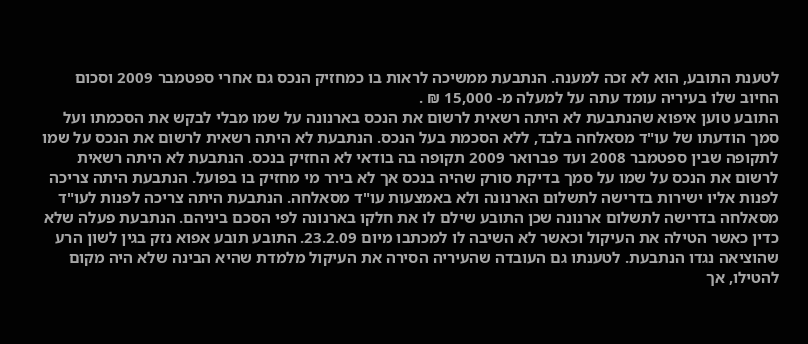לטענת התובע, הוא לא זכה למענה. הנתבעת ממשיכה לראות בו כמחזיק הנכס גם אחרי ספטמבר 2009 וסכום החיוב שלו בעיריה עומד עתה על למעלה מ- 15,000 ₪ .
התובע טוען איפוא שהנתבעת לא היתה רשאית לרשום את הנכס בארנונה על שמו מבלי לבקש את הסכמתו ועל סמך הודעתו של עו"ד מסאלחה בלבד, ללא הסכמת בעל הנכס. הנתבעת לא היתה רשאית לרשום את הנכס על שמו לתקופה שבין ספטמבר 2008 ועד פברואר 2009 תקופה בה בודאי לא החזיק בנכס. הנתבעת לא היתה רשאית לרשום את הנכס על שמו על סמך בדיקת סורק שהיה בנכס אך לא בירר מי מחזיק בו בפועל. הנתבעת היתה צריכה לפנות אליו ישירות בדרישה לתשלום הארנונה ולא באמצעות עו"ד מסאלחה. הנתבעת היתה צריכה לפנות לעו"ד מסאלחה בדרישה לתשלום ארנונה שכן התובע שילם לו את חלקו בארנונה לפי הסכם ביניהם. הנתבעת פעלה שלא כדין כאשר הטילה את העיקול וכאשר לא השיבה לו למכתבו מיום 23.2.09. התובע תובע אפוא נזק בגין לשון הרע שהוציאה נגדו הנתבעת. לטענתו גם העובדה שהעיריה הסירה את העיקול מלמדת שהיא הבינה שלא היה מקום להטילו, אך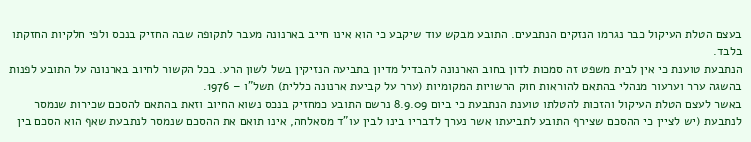בעצם הטלת העיקול כבר נגרמו הנזקים הנתבעים. התובע מבקש עוד שיקבע כי הוא אינו חייב בארנונה מעבר לתקופה שבה החזיק בנכס ולפי חלקיות החזקתו בלבד.
הנתבעת טוענת כי אין לבית משפט זה סמכות לדון בחוב הארנונה להבדיל מדיון בתביעה הנזיקין בשל לשון הרע. בכל הקשור לחיוב בארנונה על התובע לפנות בהשגה ערר וערעור מנהלי בהתאם להוראות חוק הרשויות המקומיות (ערר על קביעת ארנונה כללית) תשל"ו – 1976.
באשר לעצם הטלת העיקול והזכות להטלתו טוענת הנתבעת כי ביום 8.9.09 נרשם התובע כמחזיק בנכס נשוא החיוב וזאת בהתאם להסכם שכירות שנמסר לנתבעת (יש לציין כי ההסכם שצירף התובע לתביעתו אשר נערך לדבריו בינו לבין עו"ד מסאלחה, אינו תואם את ההסכם שנמסר לנתבעת שאף הוא הסכם בין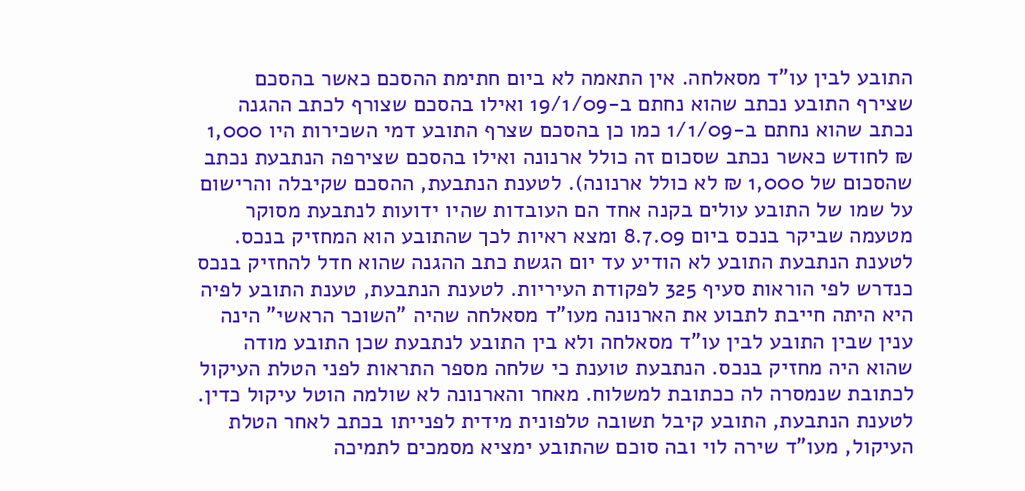התובע לבין עו"ד מסאלחה. אין התאמה לא ביום חתימת ההסכם כאשר בהסכם שצירף התובע נכתב שהוא נחתם ב-19/1/09 ואילו בהסכם שצורף לכתב ההגנה נכתב שהוא נחתם ב-1/1/09 כמו כן בהסכם שצרף התובע דמי השכירות היו 1,000 ₪ לחודש כאשר נכתב שסכום זה כולל ארנונה ואילו בהסכם שצירפה הנתבעת נכתב שהסכום של 1,000 ₪ לא כולל ארנונה). לטענת הנתבעת, ההסכם שקיבלה והרישום על שמו של התובע עולים בקנה אחד הם העובדות שהיו ידועות לנתבעת מסוקר מטעמה שביקר בנכס ביום 8.7.09 ומצא ראיות לכך שהתובע הוא המחזיק בנכס. לטענת הנתבעת התובע לא הודיע עד יום הגשת כתב ההגנה שהוא חדל להחזיק בנכס כנדרש לפי הוראות סעיף 325 לפקודת העיריות. לטענת הנתבעת, טענת התובע לפיה היא היתה חייבת לתבוע את הארנונה מעו"ד מסאלחה שהיה "השוכר הראשי" הינה ענין שבין התובע לבין עו"ד מסאלחה ולא בין התובע לנתבעת שכן התובע מודה שהוא היה מחזיק בנכס. הנתבעת טוענת כי שלחה מספר התראות לפני הטלת העיקול לכתובת שנמסרה לה ככתובת למשלוח. מאחר והארנונה לא שולמה הוטל עיקול כדין. לטענת הנתבעת, התובע קיבל תשובה טלפונית מידית לפנייתו בכתב לאחר הטלת העיקול, מעו"ד שירה לוי ובה סוכם שהתובע ימציא מסמכים לתמיכה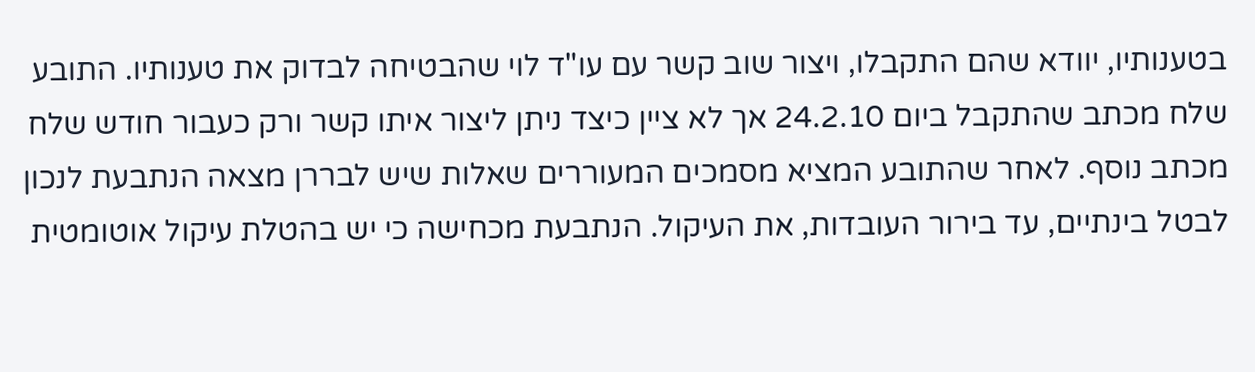בטענותיו, יוודא שהם התקבלו, ויצור שוב קשר עם עו"ד לוי שהבטיחה לבדוק את טענותיו. התובע שלח מכתב שהתקבל ביום 24.2.10 אך לא ציין כיצד ניתן ליצור איתו קשר ורק כעבור חודש שלח מכתב נוסף. לאחר שהתובע המציא מסמכים המעוררים שאלות שיש לבררן מצאה הנתבעת לנכון לבטל בינתיים, עד בירור העובדות, את העיקול. הנתבעת מכחישה כי יש בהטלת עיקול אוטומטית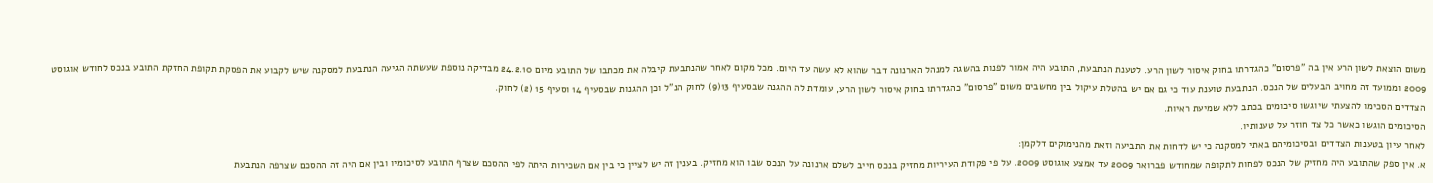משום הוצאת לשון הרע אין בה "פרסום" כהגדרתו בחוק איסור לשון הרע. לטענת הנתבעת, התובע היה אמור לפנות בהשגה למנהל הארנונה דבר שהוא לא עשה עד היום. מכל מקום לאחר שהנתבעת קיבלה את מכתבו של התובע מיום 24.2.10 מבדיקה נוספת שעשתה הגיעה הנתבעת למסקנה שיש לקבוע את הפסקת תקופת החזקת התובע בנכס לחודש אוגוסט 2009 וממועד זה מחויב הבעלים של הנכס. הנתבעת טוענת עוד כי גם אם יש בהטלת עיקול בין מחשבים משום "פרסום" כהגדרתו בחוק איסור לשון הרע, עומדת לה ההגנה שבסעיף 13(9) לחוק הנ"ל וכן ההגנות שבסעיף 14 וסעיף 15 (2) לחוק.
הצדדים הסכימו להצעתי שיוגשו סיכומים בכתב ללא שמיעת ראיות.
הסיכומים הוגשו כאשר כל צד חוזר על טענותיו.
לאחר עיון בטענות הצדדים ובסיכומיהם באתי למסקנה כי יש לדחות את התביעה וזאת מהנימוקים דלקמן:
א. אין ספק שהתובע היה מחזיק של הנכס לפחות לתקופה שמחודש פברואר 2009 עד אמצע אוגוסט 2009. על פי פקודת העיריות מחזיק בנכס חייב לשלם ארנונה על הנכס שבו הוא מחזיק. בענין זה יש לציין כי בין אם השכירות היתה לפי ההסכם שצרף התובע לסיכומיו ובין אם היה זה ההסכם שצרפה הנתבעת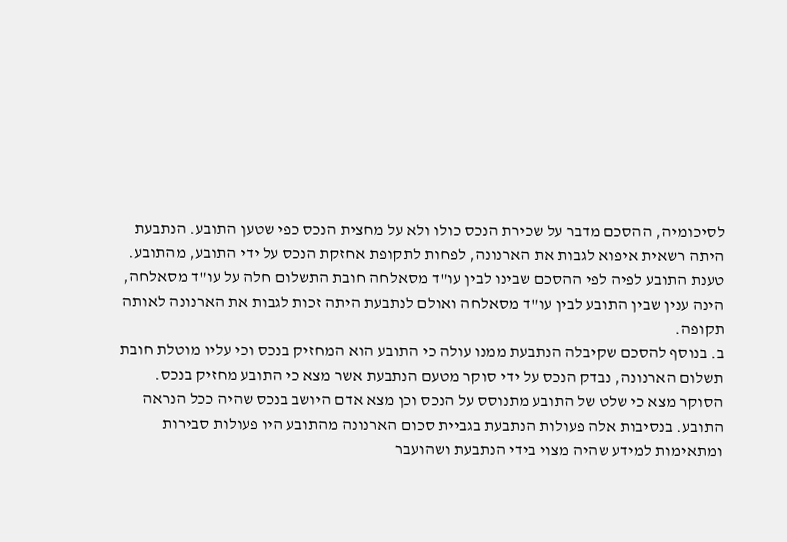לסיכומיה, ההסכם מדבר על שכירת הנכס כולו ולא על מחצית הנכס כפי שטען התובע. הנתבעת היתה רשאית איפוא לגבות את הארנונה, לפחות לתקופת אחזקת הנכס על ידי התובע, מהתובע. טענת התובע לפיה לפי ההסכם שבינו לבין עו"ד מסאלחה חובת התשלום חלה על עו"ד מסאלחה, הינה ענין שבין התובע לבין עו"ד מסאלחה ואולם לנתבעת היתה זכות לגבות את הארנונה לאותה תקופה.
ב. בנוסף להסכם שקיבלה הנתבעת ממנו עולה כי התובע הוא המחזיק בנכס וכי עליו מוטלת חובת תשלום הארנונה, נבדק הנכס על ידי סוקר מטעם הנתבעת אשר מצא כי התובע מחזיק בנכס. הסוקר מצא כי שלט של התובע מתנוסס על הנכס וכן מצא אדם היושב בנכס שהיה ככל הנראה התובע. בנסיבות אלה פעולות הנתבעת בגביית סכום הארנונה מהתובע היו פעולות סבירות ומתאימות למידע שהיה מצוי בידי הנתבעת ושהועבר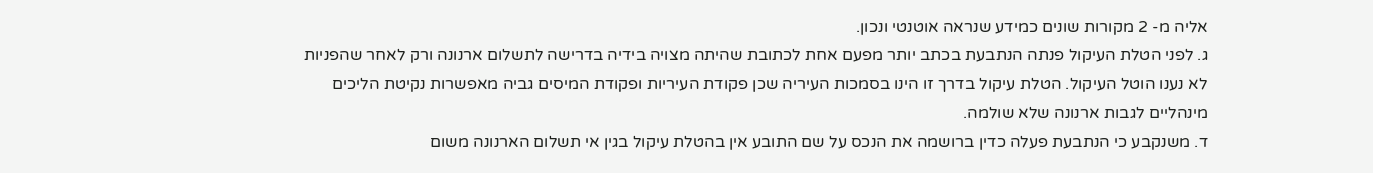אליה מ- 2 מקורות שונים כמידע שנראה אוטנטי ונכון.
ג. לפני הטלת העיקול פנתה הנתבעת בכתב יותר מפעם אחת לכתובת שהיתה מצויה בידיה בדרישה לתשלום ארנונה ורק לאחר שהפניות לא נענו הוטל העיקול. הטלת עיקול בדרך זו הינו בסמכות העיריה שכן פקודת העיריות ופקודת המיסים גביה מאפשרות נקיטת הליכים מינהליים לגבות ארנונה שלא שולמה.
ד. משנקבע כי הנתבעת פעלה כדין ברושמה את הנכס על שם התובע אין בהטלת עיקול בגין אי תשלום הארנונה משום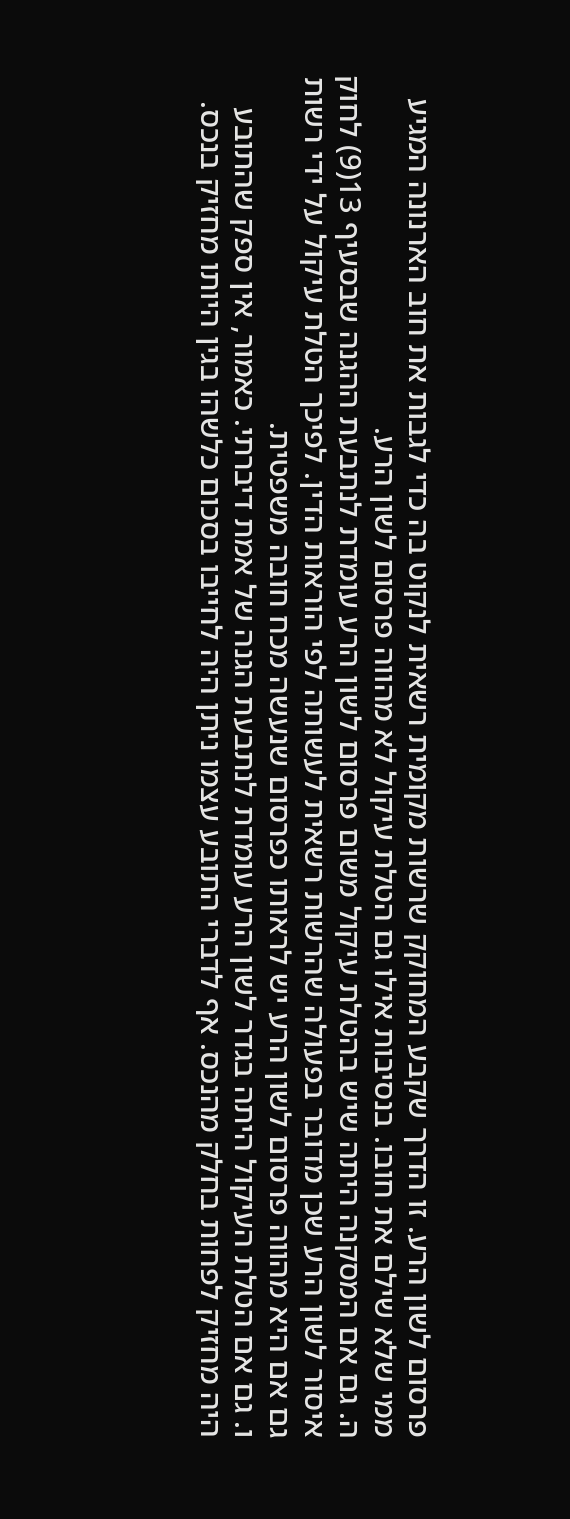פרסום לשון הרע. זו הדרך שקבע המחוקק שרשות מקומית רשאית לנקוט בה כדי לגבות את חוב הארנונה המגיע ממי שלא שילם את חובו. בנסיבות אילו גם הטלת עיקול לא מהווה פרסום לשון הרע.
ה. גם אם המסקנה היתה שיש בהטלת עיקול משום פרסום לשון הרע עומדת לנתבעת ההגנה שבסעיף 13(9) לחוק איסור לשון הרע שכן מדובר בפעולה שהרשות רשאית לעשותה לפי הוראות הדין. לפיכך הטלת עיקול על ידי רשות גם אם היא מהווה פרסום לשון הרע יש לראותו כפרסום שנעשה מכח חובה משפטית.
ו. גם אם הטלת העיקול היתה בגדר לשון הרע עומדת לנתבעת הגנה של אמת דיברתי. כאמור, אין ספק שהתובע היה מחזיק לפחות בחלק מהנכס. אף לדברי התובע עצמו ניתן היה לחייבו בסכום כלשהו בגין היותו מחזיק בנכס.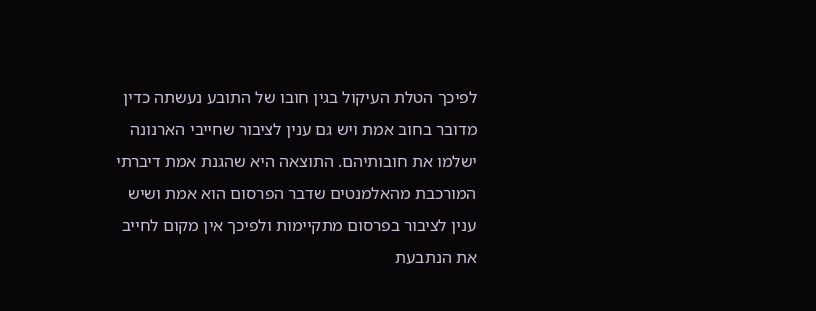לפיכך הטלת העיקול בגין חובו של התובע נעשתה כדין מדובר בחוב אמת ויש גם ענין לציבור שחייבי הארנונה ישלמו את חובותיהם. התוצאה היא שהגנת אמת דיברתי המורכבת מהאלמנטים שדבר הפרסום הוא אמת ושיש ענין לציבור בפרסום מתקיימות ולפיכך אין מקום לחייב את הנתבעת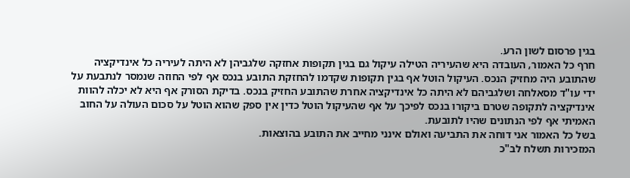בגין פרסום לשון הרע.
חרף כל האמור, העובדה היא שהעיריה הטילה עיקול גם בגין תקופות אחזקה שלגביהן לא היתה לעיריה כל אינדיקציה שהתובע היה מחזיק הנכס. העיקול הוטל אף בגין תקופות שקדמו להחזקת התובע בנכס אף לפי החוזה שנמסר לנתבעת על ידי עו"ד מסאלחה ושלגביהם לא היתה כל אינדיקציה אחרת שהתובע החזיק בנכס. בדיקת הסורק אף היא לא יכלה להוות אינדיקציה לתקופה שטרם ביקורו בנכס לפיכך על אף שהעיקול הוטל כדין אין ספק שהוא הוטל על סכום העולה על החוב האמיתי אף לפי הנתונים שהיו לתובעת.
בשל כל האמור אני דוחה את התביעה ואולם אינני מחייב את התובע בהוצאות.
המזכירות תשלח לב"כ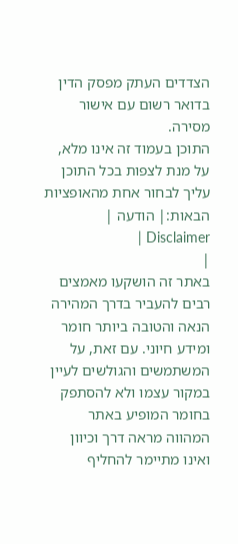הצדדים העתק מפסק הדין בדואר רשום עם אישור מסירה.
התוכן בעמוד זה אינו מלא, על מנת לצפות בכל התוכן עליך לבחור אחת מהאופציות הבאות:| הודעה | Disclaimer |
|
באתר זה הושקעו מאמצים רבים להעביר בדרך המהירה הנאה והטובה ביותר חומר ומידע חיוני. עם זאת, על המשתמשים והגולשים לעיין במקור עצמו ולא להסתפק בחומר המופיע באתר המהווה מראה דרך וכיוון ואינו מתיימר להחליף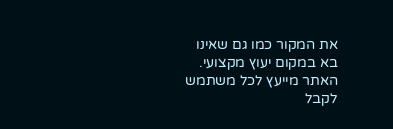את המקור כמו גם שאינו בא במקום יעוץ מקצועי. האתר מייעץ לכל משתמש לקבל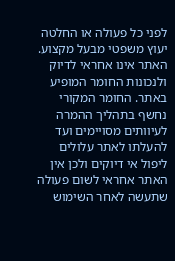לפני כל פעולה או החלטה יעוץ משפטי מבעל מקצוע. האתר אינו אחראי לדיוק ולנכונות החומר המופיע באתר. החומר המקורי נחשף בתהליך ההמרה לעיוותים מסויימים ועד להעלתו לאתר עלולים ליפול אי דיוקים ולכן אין האתר אחראי לשום פעולה שתעשה לאחר השימוש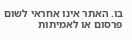בו. האתר אינו אחראי לשום פרסום או לאמיתות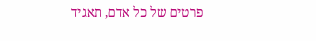פרטים של כל אדם, תאגיד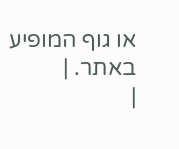או גוף המופיע באתר. |
|